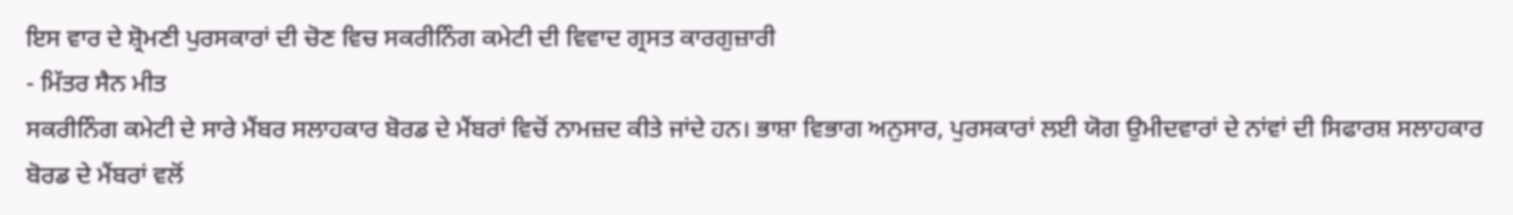ਇਸ ਵਾਰ ਦੇ ਸ਼੍ਰੋਮਣੀ ਪੁਰਸਕਾਰਾਂ ਦੀ ਚੋਣ ਵਿਚ ਸਕਰੀਨਿੰਗ ਕਮੇਟੀ ਦੀ ਵਿਵਾਦ ਗ੍ਰਸਤ ਕਾਰਗੁਜ਼ਾਰੀ
- ਮਿੱਤਰ ਸੈਨ ਮੀਤ
ਸਕਰੀਨਿੰਗ ਕਮੇਟੀ ਦੇ ਸਾਰੇ ਮੈਂਬਰ ਸਲਾਹਕਾਰ ਬੋਰਡ ਦੇ ਮੈਂਬਰਾਂ ਵਿਚੋਂ ਨਾਮਜ਼ਦ ਕੀਤੇ ਜਾਂਦੇ ਹਨ। ਭਾਸ਼ਾ ਵਿਭਾਗ ਅਨੁਸਾਰ, ਪੁਰਸਕਾਰਾਂ ਲਈ ਯੋਗ ਉਮੀਦਵਾਰਾਂ ਦੇ ਨਾਂਵਾਂ ਦੀ ਸਿਫਾਰਸ਼ ਸਲਾਹਕਾਰ ਬੋਰਡ ਦੇ ਮੈਂਬਰਾਂ ਵਲੋਂ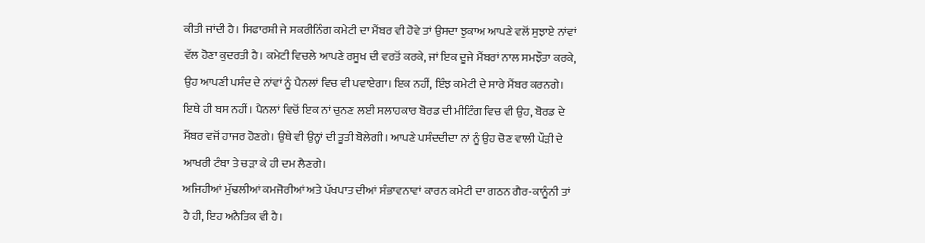ਕੀਤੀ ਜਾਂਦੀ ਹੈ। ਸਿਫਾਰਸ਼ੀ ਜੇ ਸਕਰੀਨਿੰਗ ਕਮੇਟੀ ਦਾ ਮੈਂਬਰ ਵੀ ਹੋਵੇ ਤਾਂ ਉਸਦਾ ਝੁਕਾਅ ਆਪਣੇ ਵਲੋਂ ਸੁਝਾਏ ਨਾਂਵਾਂ ਵੱਲ ਹੋਣਾ ਕੁਦਰਤੀ ਹੈ। ਕਮੇਟੀ ਵਿਚਲੇ ਆਪਣੇ ਰਸੂਖ ਦੀ ਵਰਤੋਂ ਕਰਕੇ, ਜਾਂ ਇਕ ਦੂਜੇ ਮੈਂਬਰਾਂ ਨਾਲ ਸਮਝੌਤਾ ਕਰਕੇ, ਉਹ ਆਪਣੀ ਪਸੰਦ ਦੇ ਨਾਂਵਾਂ ਨੂੰ ਪੈਨਲਾਂ ਵਿਚ ਵੀ ਪਵਾਏਗਾ। ਇਕ ਨਹੀਂ, ਇੰਝ ਕਮੇਟੀ ਦੇ ਸਾਰੇ ਮੈਂਬਰ ਕਰਨਗੇ। ਇਥੇ ਹੀ ਬਸ ਨਹੀਂ। ਪੈਨਲਾਂ ਵਿਚੋਂ ਇਕ ਨਾਂ ਚੁਨਣ ਲਈ ਸਲਾਹਕਾਰ ਬੋਰਡ ਦੀ ਮੀਟਿੰਗ ਵਿਚ ਵੀ ਉਹ, ਬੋਰਡ ਦੇ ਮੈਂਬਰ ਵਜੋਂ ਹਾਜਰ ਹੋਣਗੇ। ਉਥੇ ਵੀ ਉਨ੍ਹਾਂ ਦੀ ਤੂਤੀ ਬੋਲੇਗੀ। ਆਪਣੇ ਪਸੰਦਦੀਦਾ ਨਾਂ ਨੂੰ ਉਹ ਚੋਣ ਵਾਲੀ ਪੌੜੀ ਦੇ ਆਖਰੀ ਟੰਬਾ ਤੇ ਚੜਾ ਕੇ ਹੀ ਦਮ ਲੈਣਗੇ।
ਅਜਿਹੀਆਂ ਮੁੱਢਲੀਆਂ ਕਮਜੋਰੀਆਂ ਅਤੇ ਪੱਖਪਾਤ ਦੀਆਂ ਸੰਭਾਵਨਾਵਾਂ ਕਾਰਨ ਕਮੇਟੀ ਦਾ ਗਠਨ ਗੈਰ-ਕਾਨੂੰਨੀ ਤਾਂ ਹੈ ਹੀ, ਇਹ ਅਨੈਤਿਕ ਵੀ ਹੈ।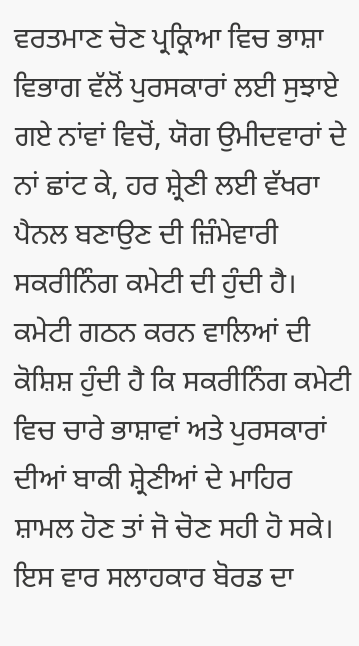ਵਰਤਮਾਣ ਚੋਣ ਪ੍ਰਕ੍ਰਿਆ ਵਿਚ ਭਾਸ਼ਾ ਵਿਭਾਗ ਵੱਲੋਂ ਪੁਰਸਕਾਰਾਂ ਲਈ ਸੁਝਾਏ ਗਏ ਨਾਂਵਾਂ ਵਿਚੋਂ, ਯੋਗ ਉਮੀਦਵਾਰਾਂ ਦੇ ਨਾਂ ਛਾਂਟ ਕੇ, ਹਰ ਸ਼੍ਰੇਣੀ ਲਈ ਵੱਖਰਾ ਪੈਨਲ ਬਣਾਉਣ ਦੀ ਜ਼ਿੰਮੇਵਾਰੀ ਸਕਰੀਨਿੰਗ ਕਮੇਟੀ ਦੀ ਹੁੰਦੀ ਹੈ। ਕਮੇਟੀ ਗਠਨ ਕਰਨ ਵਾਲਿਆਂ ਦੀ ਕੋਸ਼ਿਸ਼ ਹੁੰਦੀ ਹੈ ਕਿ ਸਕਰੀਨਿੰਗ ਕਮੇਟੀ ਵਿਚ ਚਾਰੇ ਭਾਸ਼ਾਵਾਂ ਅਤੇ ਪੁਰਸਕਾਰਾਂ ਦੀਆਂ ਬਾਕੀ ਸ਼੍ਰੇਣੀਆਂ ਦੇ ਮਾਹਿਰ ਸ਼ਾਮਲ ਹੋਣ ਤਾਂ ਜੋ ਚੋਣ ਸਹੀ ਹੋ ਸਕੇ।
ਇਸ ਵਾਰ ਸਲਾਹਕਾਰ ਬੋਰਡ ਦਾ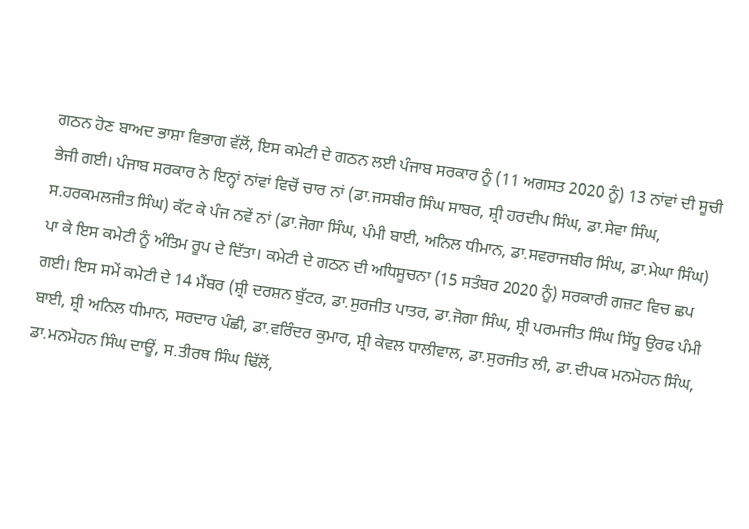ਗਠਨ ਹੋਣ ਬਾਅਦ ਭਾਸ਼ਾ ਵਿਭਾਗ ਵੱਲੋਂ, ਇਸ ਕਮੇਟੀ ਦੇ ਗਠਨ ਲਈ ਪੰਜਾਬ ਸਰਕਾਰ ਨੂੰ (11 ਅਗਸਤ 2020 ਨੂੰ) 13 ਨਾਂਵਾਂ ਦੀ ਸੂਚੀ ਭੇਜੀ ਗਈ। ਪੰਜਾਬ ਸਰਕਾਰ ਨੇ ਇਨ੍ਹਾਂ ਨਾਂਵਾਂ ਵਿਚੋਂ ਚਾਰ ਨਾਂ (ਡਾ.ਜਸਬੀਰ ਸਿੰਘ ਸਾਬਰ, ਸ਼੍ਰੀ ਹਰਦੀਪ ਸਿੰਘ, ਡਾ.ਸੇਵਾ ਸਿੰਘ, ਸ.ਹਰਕਮਲਜੀਤ ਸਿੰਘ) ਕੱਟ ਕੇ ਪੰਜ ਨਵੇਂ ਨਾਂ (ਡਾ.ਜੋਗਾ ਸਿੰਘ, ਪੰਮੀ ਬਾਈ, ਅਨਿਲ ਧੀਮਾਨ, ਡਾ.ਸਵਰਾਜਬੀਰ ਸਿੰਘ, ਡਾ.ਮੇਘਾ ਸਿੰਘ) ਪਾ ਕੇ ਇਸ ਕਮੇਟੀ ਨੂੰ ਅੰਤਿਮ ਰੂਪ ਦੇ ਦਿੱਤਾ। ਕਮੇਟੀ ਦੇ ਗਠਨ ਦੀ ਅਧਿਸੂਚਨਾ (15 ਸਤੰਬਰ 2020 ਨੂੰ) ਸਰਕਾਰੀ ਗਜ਼ਟ ਵਿਚ ਛਪ ਗਈ। ਇਸ ਸਮੇਂ ਕਮੇਟੀ ਦੇ 14 ਮੈਂਬਰ (ਸ਼੍ਰੀ ਦਰਸ਼ਨ ਬੁੱਟਰ, ਡਾ.ਸੁਰਜੀਤ ਪਾਤਰ, ਡਾ.ਜੋਗਾ ਸਿੰਘ, ਸ਼੍ਰੀ ਪਰਮਜੀਤ ਸਿੰਘ ਸਿੱਧੂ ਉਰਫ ਪੰਮੀ ਬਾਈ, ਸ਼੍ਰੀ ਅਨਿਲ ਧੀਮਾਨ, ਸਰਦਾਰ ਪੰਛੀ, ਡਾ.ਵਰਿੰਦਰ ਕੁਮਾਰ, ਸ਼੍ਰੀ ਕੇਵਲ ਧਾਲੀਵਾਲ, ਡਾ.ਸੁਰਜੀਤ ਲੀ, ਡਾ.ਦੀਪਕ ਮਨਮੋਹਨ ਸਿੰਘ, ਡਾ.ਮਨਮੋਹਨ ਸਿੰਘ ਦਾਊਂ, ਸ.ਤੀਰਥ ਸਿੰਘ ਢਿੱਲੋਂ,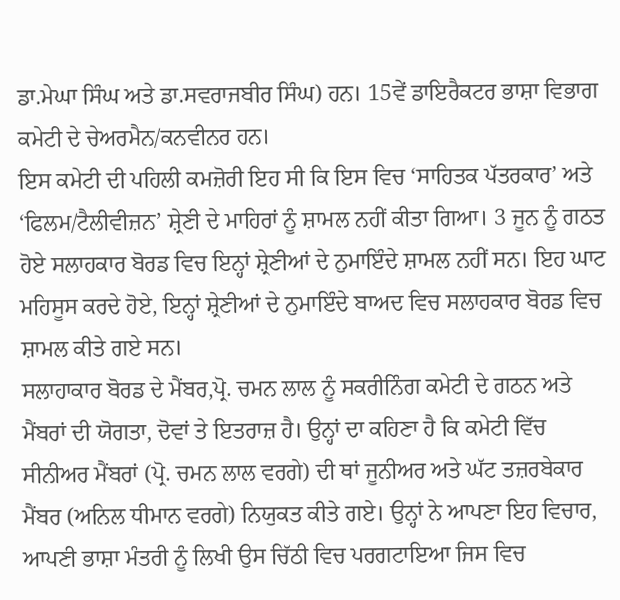ਡਾ.ਮੇਘਾ ਸਿੰਘ ਅਤੇ ਡਾ.ਸਵਰਾਜਬੀਰ ਸਿੰਘ) ਹਨ। 15ਵੇਂ ਡਾਇਰੈਕਟਰ ਭਾਸ਼ਾ ਵਿਭਾਗ ਕਮੇਟੀ ਦੇ ਚੇਅਰਮੈਨ/ਕਨਵੀਨਰ ਹਨ।
ਇਸ ਕਮੇਟੀ ਦੀ ਪਹਿਲੀ ਕਮਜ਼ੋਰੀ ਇਹ ਸੀ ਕਿ ਇਸ ਵਿਚ ‘ਸਾਹਿਤਕ ਪੱਤਰਕਾਰ’ ਅਤੇ ‘ਫਿਲਮ/ਟੈਲੀਵੀਜ਼ਨ’ ਸ਼੍ਰੇਣੀ ਦੇ ਮਾਹਿਰਾਂ ਨੂੰ ਸ਼ਾਮਲ ਨਹੀਂ ਕੀਤਾ ਗਿਆ। 3 ਜੂਨ ਨੂੰ ਗਠਤ ਹੋਏ ਸਲਾਹਕਾਰ ਬੋਰਡ ਵਿਚ ਇਨ੍ਹਾਂ ਸ਼੍ਰੇਣੀਆਂ ਦੇ ਨੁਮਾਇੰਦੇ ਸ਼ਾਮਲ ਨਹੀਂ ਸਨ। ਇਹ ਘਾਟ ਮਹਿਸੂਸ ਕਰਦੇ ਹੋਏ, ਇਨ੍ਹਾਂ ਸ਼੍ਰੇਣੀਆਂ ਦੇ ਨੁਮਾਇੰਦੇ ਬਾਅਦ ਵਿਚ ਸਲਾਹਕਾਰ ਬੋਰਡ ਵਿਚ ਸ਼ਾਮਲ ਕੀਤੇ ਗਏ ਸਨ।
ਸਲਾਹਾਕਾਰ ਬੋਰਡ ਦੇ ਮੈਂਬਰ,ਪ੍ਰੋ. ਚਮਨ ਲਾਲ ਨੂੰ ਸਕਰੀਨਿੰਗ ਕਮੇਟੀ ਦੇ ਗਠਨ ਅਤੇ ਮੈਂਬਰਾਂ ਦੀ ਯੋਗਤਾ, ਦੋਵਾਂ ਤੇ ਇਤਰਾਜ਼ ਹੈ। ਉਨ੍ਹਾਂ ਦਾ ਕਹਿਣਾ ਹੈ ਕਿ ਕਮੇਟੀ ਵਿੱਚ ਸੀਨੀਅਰ ਮੈਂਬਰਾਂ (ਪ੍ਰੋ. ਚਮਨ ਲਾਲ ਵਰਗੇ) ਦੀ ਥਾਂ ਜੂਨੀਅਰ ਅਤੇ ਘੱਟ ਤਜ਼ਰਬੇਕਾਰ ਮੈਂਬਰ (ਅਨਿਲ ਧੀਮਾਨ ਵਰਗੇ) ਨਿਯੁਕਤ ਕੀਤੇ ਗਏ। ਉਨ੍ਹਾਂ ਨੇ ਆਪਣਾ ਇਹ ਵਿਚਾਰ, ਆਪਣੀ ਭਾਸ਼ਾ ਮੰਤਰੀ ਨੂੰ ਲਿਖੀ ਉਸ ਚਿੱਠੀ ਵਿਚ ਪਰਗਟਾਇਆ ਜਿਸ ਵਿਚ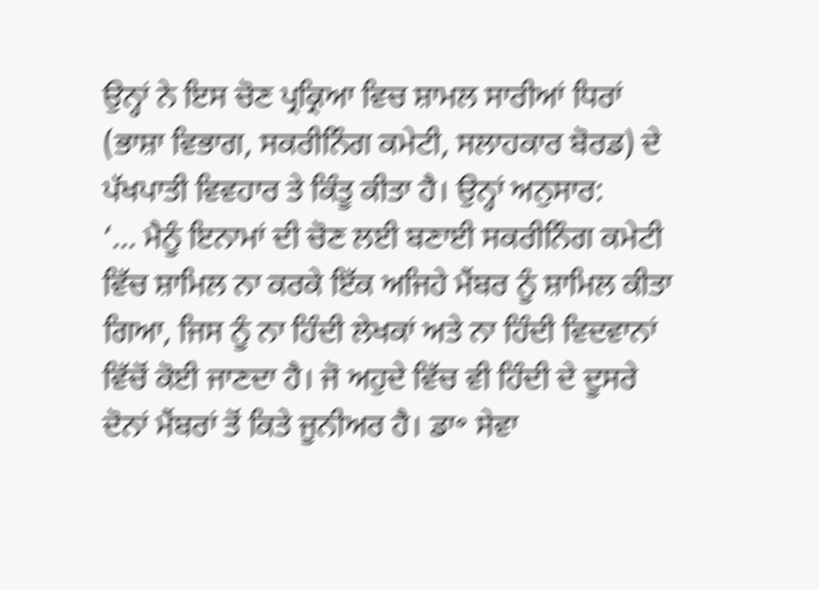ਉਨ੍ਹਾਂ ਨੇ ਇਸ ਚੋਣ ਪ੍ਰਕ੍ਰਿਆ ਵਿਚ ਸ਼ਾਮਲ ਸਾਰੀਆਂ ਧਿਰਾਂ (ਭਾਸ਼ਾ ਵਿਭਾਗ, ਸਕਰੀਨਿੰਗ ਕਮੇਟੀ, ਸਲਾਹਕਾਰ ਬੋਰਡ) ਦੇ ਪੱਖਪਾਤੀ ਵਿਵਹਾਰ ਤੇ ਕਿੰਤੂ ਕੀਤਾ ਹੈ। ਉਨ੍ਹਾਂ ਅਨੁਸਾਰ:
‘… ਮੈਨੂੰ ਇਨਾਮਾਂ ਦੀ ਚੋਣ ਲਈ ਬਣਾਈ ਸਕਰੀਨਿੰਗ ਕਮੇਟੀ ਵਿੱਚ ਸ਼ਾਮਿਲ ਨਾ ਕਰਕੇ ਇੱਕ ਅਜਿਹੇ ਮੈਂਬਰ ਨੂੰ ਸ਼ਾਮਿਲ ਕੀਤਾ ਗਿਆ, ਜਿਸ ਨੂੰ ਨਾ ਹਿੰਦੀ ਲੇਖਕਾਂ ਅਤੇ ਨਾ ਹਿੰਦੀ ਵਿਦਵਾਨਾਂ ਵਿੱਚੋਂ ਕੋਈ ਜਾਣਦਾ ਹੈ। ਜੋ ਅਹੁਦੇ ਵਿੱਚ ਵੀ ਹਿੰਦੀ ਦੇ ਦੂਸਰੇ ਦੋਨਾਂ ਮੈਂਬਰਾਂ ਤੋਂ ਕਿਤੇ ਜੂਨੀਅਰ ਹੈ। ਡਾ॰ ਸੇਵਾ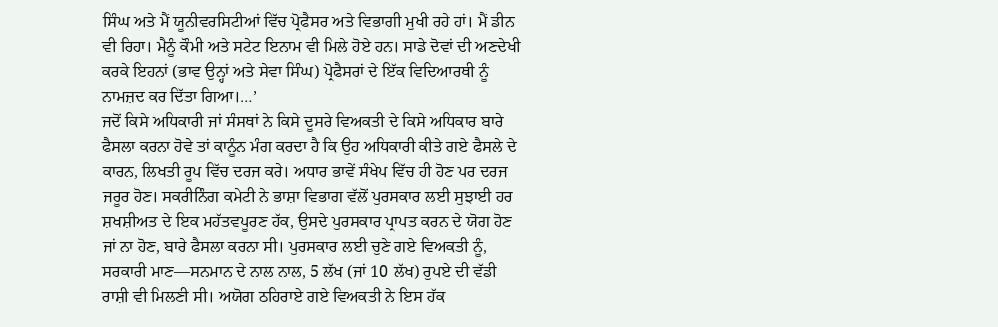ਸਿੰਘ ਅਤੇ ਮੈਂ ਯੂਨੀਵਰਸਿਟੀਆਂ ਵਿੱਚ ਪ੍ਰੋਫੈਸਰ ਅਤੇ ਵਿਭਾਗੀ ਮੁਖੀ ਰਹੇ ਹਾਂ। ਮੈਂ ਡੀਨ ਵੀ ਰਿਹਾ। ਮੈਨੂੰ ਕੌਮੀ ਅਤੇ ਸਟੇਟ ਇਨਾਮ ਵੀ ਮਿਲੇ ਹੋਏ ਹਨ। ਸਾਡੇ ਦੋਵਾਂ ਦੀ ਅਣਦੇਖੀ ਕਰਕੇ ਇਹਨਾਂ (ਭਾਵ ਉਨ੍ਹਾਂ ਅਤੇ ਸੇਵਾ ਸਿੰਘ) ਪ੍ਰੋਫੈਸਰਾਂ ਦੇ ਇੱਕ ਵਿਦਿਆਰਥੀ ਨੂੰ ਨਾਮਜ਼ਦ ਕਰ ਦਿੱਤਾ ਗਿਆ।…’
ਜਦੋਂ ਕਿਸੇ ਅਧਿਕਾਰੀ ਜਾਂ ਸੰਸਥਾਂ ਨੇ ਕਿਸੇ ਦੂਸਰੇ ਵਿਅਕਤੀ ਦੇ ਕਿਸੇ ਅਧਿਕਾਰ ਬਾਰੇ ਫੈਸਲਾ ਕਰਨਾ ਹੋਵੇ ਤਾਂ ਕਾਨੂੰਨ ਮੰਗ ਕਰਦਾ ਹੈ ਕਿ ਉਹ ਅਧਿਕਾਰੀ ਕੀਤੇ ਗਏ ਫੈਸਲੇ ਦੇ ਕਾਰਨ, ਲਿਖਤੀ ਰੂਪ ਵਿੱਚ ਦਰਜ ਕਰੇ। ਅਧਾਰ ਭਾਵੇਂ ਸੰਖੇਪ ਵਿੱਚ ਹੀ ਹੋਣ ਪਰ ਦਰਜ ਜਰੂਰ ਹੋਣ। ਸਕਰੀਨਿੰਗ ਕਮੇਟੀ ਨੇ ਭਾਸ਼ਾ ਵਿਭਾਗ ਵੱਲੋਂ ਪੁਰਸਕਾਰ ਲਈ ਸੁਝਾਈ ਹਰ ਸ਼ਖਸ਼ੀਅਤ ਦੇ ਇਕ ਮਹੱਤਵਪੂਰਣ ਹੱਕ, ਉਸਦੇ ਪੁਰਸਕਾਰ ਪ੍ਰਾਪਤ ਕਰਨ ਦੇ ਯੋਗ ਹੋਣ ਜਾਂ ਨਾ ਹੋਣ, ਬਾਰੇ ਫੈਸਲਾ ਕਰਨਾ ਸੀ। ਪੁਰਸਕਾਰ ਲਈ ਚੁਣੇ ਗਏ ਵਿਅਕਤੀ ਨੂੰ, ਸਰਕਾਰੀ ਮਾਣ—ਸਨਮਾਨ ਦੇ ਨਾਲ ਨਾਲ, 5 ਲੱਖ (ਜਾਂ 10 ਲੱਖ) ਰੁਪਏ ਦੀ ਵੱਡੀ ਰਾਸ਼ੀ ਵੀ ਮਿਲਣੀ ਸੀ। ਅਯੋਗ ਠਹਿਰਾਏ ਗਏ ਵਿਅਕਤੀ ਨੇ ਇਸ ਹੱਕ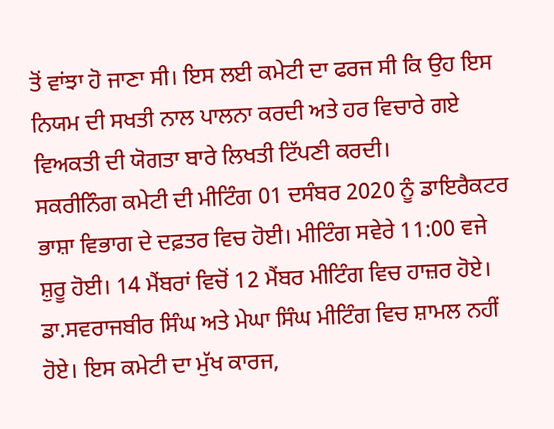ਤੋਂ ਵਾਂਝਾ ਹੋ ਜਾਣਾ ਸੀ। ਇਸ ਲਈ ਕਮੇਟੀ ਦਾ ਫਰਜ ਸੀ ਕਿ ਉਹ ਇਸ ਨਿਯਮ ਦੀ ਸਖਤੀ ਨਾਲ ਪਾਲਨਾ ਕਰਦੀ ਅਤੇ ਹਰ ਵਿਚਾਰੇ ਗਏ ਵਿਅਕਤੀ ਦੀ ਯੋਗਤਾ ਬਾਰੇ ਲਿਖਤੀ ਟਿੱਪਣੀ ਕਰਦੀ।
ਸਕਰੀਨਿੰਗ ਕਮੇਟੀ ਦੀ ਮੀਟਿੰਗ 01 ਦਸੰਬਰ 2020 ਨੂੰ ਡਾਇਰੈਕਟਰ ਭਾਸ਼ਾ ਵਿਭਾਗ ਦੇ ਦਫ਼ਤਰ ਵਿਚ ਹੋਈ। ਮੀਟਿੰਗ ਸਵੇਰੇ 11:00 ਵਜੇ ਸ਼ੁਰੂ ਹੋਈ। 14 ਮੈਂਬਰਾਂ ਵਿਚੋਂ 12 ਮੈਂਬਰ ਮੀਟਿੰਗ ਵਿਚ ਹਾਜ਼ਰ ਹੋਏ। ਡਾ.ਸਵਰਾਜਬੀਰ ਸਿੰਘ ਅਤੇ ਮੇਘਾ ਸਿੰਘ ਮੀਟਿੰਗ ਵਿਚ ਸ਼ਾਮਲ ਨਹੀਂ ਹੋਏ। ਇਸ ਕਮੇਟੀ ਦਾ ਮੁੱਖ ਕਾਰਜ,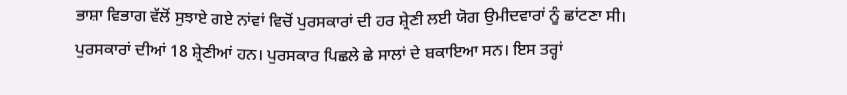ਭਾਸ਼ਾ ਵਿਭਾਗ ਵੱਲੋਂ ਸੁਝਾਏ ਗਏ ਨਾਂਵਾਂ ਵਿਚੋਂ ਪੁਰਸਕਾਰਾਂ ਦੀ ਹਰ ਸ਼੍ਰੇਣੀ ਲਈ ਯੋਗ ਉਮੀਦਵਾਰਾਂ ਨੂੰ ਛਾਂਟਣਾ ਸੀ। ਪੁਰਸਕਾਰਾਂ ਦੀਆਂ 18 ਸ਼੍ਰੇਣੀਆਂ ਹਨ। ਪੁਰਸਕਾਰ ਪਿਛਲੇ ਛੇ ਸਾਲਾਂ ਦੇ ਬਕਾਇਆ ਸਨ। ਇਸ ਤਰ੍ਹਾਂ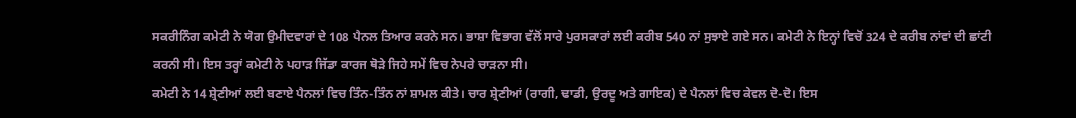ਸਕਰੀਨਿੰਗ ਕਮੇਟੀ ਨੇ ਯੋਗ ਉਮੀਦਵਾਰਾਂ ਦੇ 108 ਪੈਨਲ ਤਿਆਰ ਕਰਨੇ ਸਨ। ਭਾਸ਼ਾ ਵਿਭਾਗ ਵੱਲੋਂ ਸਾਰੇ ਪੁਰਸਕਾਰਾਂ ਲਈ ਕਰੀਬ 540 ਨਾਂ ਸੁਝਾਏ ਗਏ ਸਨ। ਕਮੇਟੀ ਨੇ ਇਨ੍ਹਾਂ ਵਿਚੋਂ 324 ਦੇ ਕਰੀਬ ਨਾਂਵਾਂ ਦੀ ਛਾਂਟੀ ਕਰਨੀ ਸੀ। ਇਸ ਤਰ੍ਹਾਂ ਕਮੇਟੀ ਨੇ ਪਹਾੜ ਜਿੱਡਾ ਕਾਰਜ ਥੋੜੇ ਜਿਹੇ ਸਮੇਂ ਵਿਚ ਨੇਪਰੇ ਚਾੜਨਾ ਸੀ।
ਕਮੇਟੀ ਨੇ 14 ਸ਼੍ਰੇਣੀਆਂ ਲਈ ਬਣਾਏ ਪੈਨਲਾਂ ਵਿਚ ਤਿੰਨ-ਤਿੰਨ ਨਾਂ ਸ਼ਾਮਲ ਕੀਤੇ। ਚਾਰ ਸ਼੍ਰੇਣੀਆਂ (ਰਾਗੀ, ਢਾਡੀ, ਉਰਦੂ ਅਤੇ ਗਾਇਕ) ਦੇ ਪੈਨਲਾਂ ਵਿਚ ਕੇਵਲ ਦੋ-ਦੋ। ਇਸ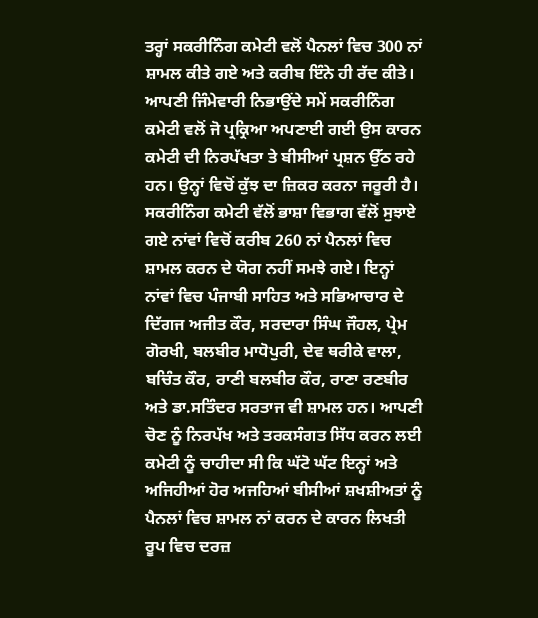ਤਰ੍ਹਾਂ ਸਕਰੀਨਿੰਗ ਕਮੇਟੀ ਵਲੋਂ ਪੈਨਲਾਂ ਵਿਚ 300 ਨਾਂ ਸ਼ਾਮਲ ਕੀਤੇ ਗਏ ਅਤੇ ਕਰੀਬ ਇੰਨੇ ਹੀ ਰੱਦ ਕੀਤੇ।
ਆਪਣੀ ਜਿੰਮੇਵਾਰੀ ਨਿਭਾਉਂਦੇ ਸਮੇਂ ਸਕਰੀਨਿੰਗ ਕਮੇਟੀ ਵਲੋਂ ਜੋ ਪ੍ਰਕ੍ਰਿਆ ਅਪਣਾਈ ਗਈ ਉਸ ਕਾਰਨ ਕਮੇਟੀ ਦੀ ਨਿਰਪੱਖਤਾ ਤੇ ਬੀਸੀਆਂ ਪ੍ਰਸ਼ਨ ਉੱਠ ਰਹੇ ਹਨ। ਉਨ੍ਹਾਂ ਵਿਚੋਂ ਕੁੱਝ ਦਾ ਜ਼ਿਕਰ ਕਰਨਾ ਜਰੂਰੀ ਹੈ।
ਸਕਰੀਨਿੰਗ ਕਮੇਟੀ ਵੱਲੋਂ ਭਾਸ਼ਾ ਵਿਭਾਗ ਵੱਲੋਂ ਸੁਝਾਏ ਗਏ ਨਾਂਵਾਂ ਵਿਚੋਂ ਕਰੀਬ 260 ਨਾਂ ਪੈਨਲਾਂ ਵਿਚ ਸ਼ਾਮਲ ਕਰਨ ਦੇ ਯੋਗ ਨਹੀਂ ਸਮਝੇ ਗਏ। ਇਨ੍ਹਾਂ ਨਾਂਵਾਂ ਵਿਚ ਪੰਜਾਬੀ ਸਾਹਿਤ ਅਤੇ ਸਭਿਆਚਾਰ ਦੇ ਦਿੱਗਜ ਅਜੀਤ ਕੌਰ, ਸਰਦਾਰਾ ਸਿੰਘ ਜੌਹਲ, ਪ੍ਰੇਮ ਗੋਰਖੀ, ਬਲਬੀਰ ਮਾਧੋਪੁਰੀ, ਦੇਵ ਥਰੀਕੇ ਵਾਲਾ, ਬਚਿੰਤ ਕੌਰ, ਰਾਣੀ ਬਲਬੀਰ ਕੌਰ, ਰਾਣਾ ਰਣਬੀਰ ਅਤੇ ਡਾ.ਸਤਿੰਦਰ ਸਰਤਾਜ ਵੀ ਸ਼ਾਮਲ ਹਨ। ਆਪਣੀ ਚੋਣ ਨੂੰ ਨਿਰਪੱਖ ਅਤੇ ਤਰਕਸੰਗਤ ਸਿੱਧ ਕਰਨ ਲਈ ਕਮੇਟੀ ਨੂੰ ਚਾਹੀਦਾ ਸੀ ਕਿ ਘੱਟੋ ਘੱਟ ਇਨ੍ਹਾਂ ਅਤੇ ਅਜਿਹੀਆਂ ਹੋਰ ਅਜਹਿਆਂ ਬੀਸੀਆਂ ਸ਼ਖਸ਼ੀਅਤਾਂ ਨੂੰ ਪੈਨਲਾਂ ਵਿਚ ਸ਼ਾਮਲ ਨਾਂ ਕਰਨ ਦੇ ਕਾਰਨ ਲਿਖਤੀ ਰੂਪ ਵਿਚ ਦਰਜ਼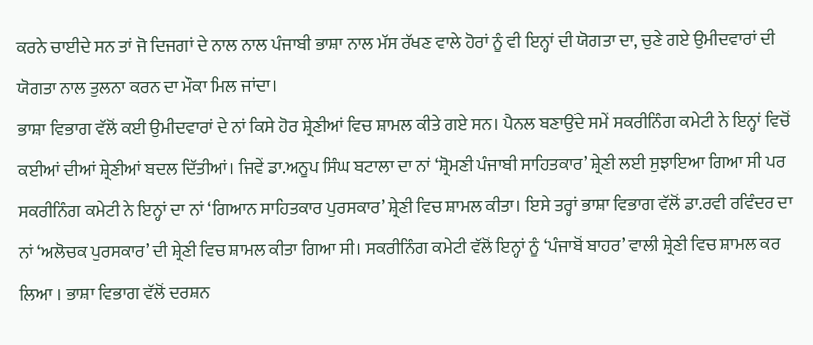ਕਰਨੇ ਚਾਈਦੇ ਸਨ ਤਾਂ ਜੋ ਦਿਜਗਾਂ ਦੇ ਨਾਲ ਨਾਲ ਪੰਜਾਬੀ ਭਾਸ਼ਾ ਨਾਲ ਮੱਸ ਰੱਖਣ ਵਾਲੇ ਹੋਰਾਂ ਨੂੰ ਵੀ ਇਨ੍ਹਾਂ ਦੀ ਯੋਗਤਾ ਦਾ, ਚੁਣੇ ਗਏ ਉਮੀਦਵਾਰਾਂ ਦੀ ਯੋਗਤਾ ਨਾਲ ਤੁਲਨਾ ਕਰਨ ਦਾ ਮੌਕਾ ਮਿਲ ਜਾਂਦਾ।
ਭਾਸ਼ਾ ਵਿਭਾਗ ਵੱਲੋਂ ਕਈ ਉਮੀਦਵਾਰਾਂ ਦੇ ਨਾਂ ਕਿਸੇ ਹੋਰ ਸ਼੍ਰੇਣੀਆਂ ਵਿਚ ਸ਼ਾਮਲ ਕੀਤੇ ਗਏ ਸਨ। ਪੈਨਲ ਬਣਾਉਂਦੇ ਸਮੇਂ ਸਕਰੀਨਿੰਗ ਕਮੇਟੀ ਨੇ ਇਨ੍ਹਾਂ ਵਿਚੋਂ ਕਈਆਂ ਦੀਆਂ ਸ਼੍ਰੇਣੀਆਂ ਬਦਲ ਦਿੱਤੀਆਂ। ਜਿਵੇਂ ਡਾ.ਅਨੂਪ ਸਿੰਘ ਬਟਾਲਾ ਦਾ ਨਾਂ ‘ਸ਼੍ਰੋਮਣੀ ਪੰਜਾਬੀ ਸਾਹਿਤਕਾਰ’ ਸ਼੍ਰੇਣੀ ਲਈ ਸੁਝਾਇਆ ਗਿਆ ਸੀ ਪਰ ਸਕਰੀਨਿੰਗ ਕਮੇਟੀ ਨੇ ਇਨ੍ਹਾਂ ਦਾ ਨਾਂ ‘ਗਿਆਨ ਸਾਹਿਤਕਾਰ ਪੁਰਸਕਾਰ’ ਸ਼੍ਰੇਣੀ ਵਿਚ ਸ਼ਾਮਲ ਕੀਤਾ। ਇਸੇ ਤਰ੍ਹਾਂ ਭਾਸ਼ਾ ਵਿਭਾਗ ਵੱਲੋਂ ਡਾ.ਰਵੀ ਰਵਿੰਦਰ ਦਾ ਨਾਂ ‘ਅਲੋਚਕ ਪੁਰਸਕਾਰ’ ਦੀ ਸ਼੍ਰੇਣੀ ਵਿਚ ਸ਼ਾਮਲ ਕੀਤਾ ਗਿਆ ਸੀ। ਸਕਰੀਨਿੰਗ ਕਮੇਟੀ ਵੱਲੋਂ ਇਨ੍ਹਾਂ ਨੂੰ ‘ਪੰਜਾਬੋਂ ਬਾਹਰ’ ਵਾਲੀ ਸ਼੍ਰੇਣੀ ਵਿਚ ਸ਼ਾਮਲ ਕਰ ਲਿਆ । ਭਾਸ਼ਾ ਵਿਭਾਗ ਵੱਲੋਂ ਦਰਸ਼ਨ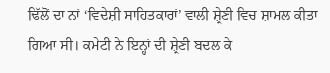ਢਿੱਲੋਂ ਦਾ ਨਾਂ ‘ਵਿਦੇਸ਼ੀ ਸਾਹਿਤਕਾਰਾਂ’ ਵਾਲੀ ਸ਼੍ਰੇਣੀ ਵਿਚ ਸ਼ਾਮਲ ਕੀਤਾ ਗਿਆ ਸੀ। ਕਮੇਟੀ ਨੇ ਇਨ੍ਹਾਂ ਦੀ ਸ਼੍ਰੇਣੀ ਬਦਲ ਕੇ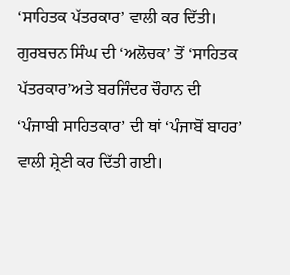‘ਸਾਹਿਤਕ ਪੱਤਰਕਾਰ’ ਵਾਲੀ ਕਰ ਦਿੱਤੀ। ਗੁਰਬਚਨ ਸਿੰਘ ਦੀ ‘ਅਲੋਚਕ’ ਤੋਂ ‘ਸਾਹਿਤਕ ਪੱਤਰਕਾਰ’ਅਤੇ ਬਰਜਿੰਦਰ ਚੌਹਾਨ ਦੀ ‘ਪੰਜਾਬੀ ਸਾਹਿਤਕਾਰ’ ਦੀ ਥਾਂ ‘ਪੰਜਾਬੋਂ ਬਾਹਰ’ ਵਾਲੀ ਸ਼੍ਰੇਣੀ ਕਰ ਦਿੱਤੀ ਗਈ।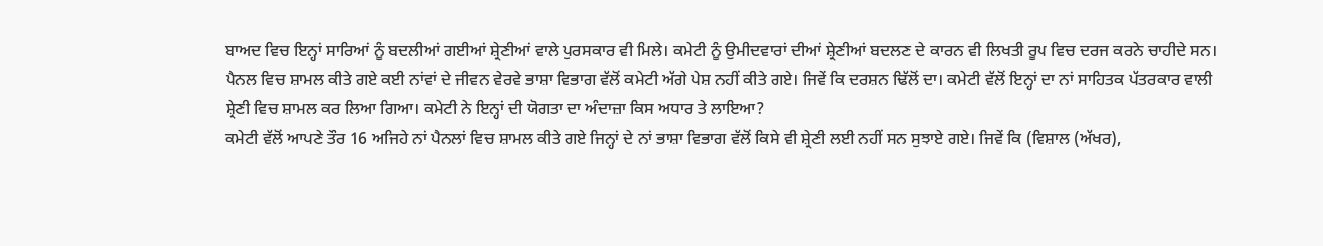ਬਾਅਦ ਵਿਚ ਇਨ੍ਹਾਂ ਸਾਰਿਆਂ ਨੂੰ ਬਦਲੀਆਂ ਗਈਆਂ ਸ਼੍ਰੇਣੀਆਂ ਵਾਲੇ ਪੁਰਸਕਾਰ ਵੀ ਮਿਲੇ। ਕਮੇਟੀ ਨੂੰ ਉਮੀਦਵਾਰਾਂ ਦੀਆਂ ਸ਼੍ਰੇਣੀਆਂ ਬਦਲਣ ਦੇ ਕਾਰਨ ਵੀ ਲਿਖਤੀ ਰੂਪ ਵਿਚ ਦਰਜ ਕਰਨੇ ਚਾਹੀਦੇ ਸਨ।
ਪੈਨਲ ਵਿਚ ਸ਼ਾਮਲ ਕੀਤੇ ਗਏ ਕਈ ਨਾਂਵਾਂ ਦੇ ਜੀਵਨ ਵੇਰਵੇ ਭਾਸ਼ਾ ਵਿਭਾਗ ਵੱਲੋਂ ਕਮੇਟੀ ਅੱਗੇ ਪੇਸ਼ ਨਹੀਂ ਕੀਤੇ ਗਏ। ਜਿਵੇਂ ਕਿ ਦਰਸ਼ਨ ਢਿੱਲੋਂ ਦਾ। ਕਮੇਟੀ ਵੱਲੋਂ ਇਨ੍ਹਾਂ ਦਾ ਨਾਂ ਸਾਹਿਤਕ ਪੱਤਰਕਾਰ ਵਾਲੀ ਸ਼੍ਰੇਣੀ ਵਿਚ ਸ਼ਾਮਲ ਕਰ ਲਿਆ ਗਿਆ। ਕਮੇਟੀ ਨੇ ਇਨ੍ਹਾਂ ਦੀ ਯੋਗਤਾ ਦਾ ਅੰਦਾਜ਼ਾ ਕਿਸ ਅਧਾਰ ਤੇ ਲਾਇਆ?
ਕਮੇਟੀ ਵੱਲੋਂ ਆਪਣੇ ਤੌਰ 16 ਅਜਿਹੇ ਨਾਂ ਪੈਨਲਾਂ ਵਿਚ ਸ਼ਾਮਲ ਕੀਤੇ ਗਏ ਜਿਨ੍ਹਾਂ ਦੇ ਨਾਂ ਭਾਸ਼ਾ ਵਿਭਾਗ ਵੱਲੋਂ ਕਿਸੇ ਵੀ ਸ਼੍ਰੇਣੀ ਲਈ ਨਹੀਂ ਸਨ ਸੁਝਾਏ ਗਏ। ਜਿਵੇਂ ਕਿ (ਵਿਸ਼ਾਲ (ਅੱਖਰ),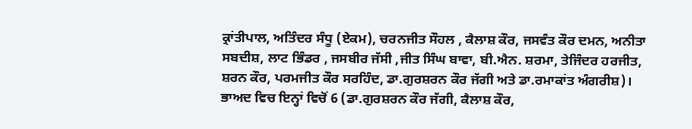ਕ੍ਰਾਂਤੀਪਾਲ, ਅਤਿੰਦਰ ਸੰਧੂ (ਏਕਮ), ਚਰਨਜੀਤ ਸੌਹਲ , ਕੈਲਾਸ਼ ਕੌਰ, ਜਸਵੰਤ ਕੌਰ ਦਮਨ, ਅਨੀਤਾ ਸਬਦੀਸ਼, ਲਾਟ ਭਿੰਡਰ , ਜਸਬੀਰ ਜੱਸੀ ,ਜੀਤ ਸਿੰਘ ਬਾਵਾ, ਬੀ.ਐਨ. ਸ਼ਰਮਾ, ਤੇਜਿੰਦਰ ਹਰਜੀਤ, ਸ਼ਰਨ ਕੌਰ, ਪਰਮਜੀਤ ਕੌਰ ਸਰਹਿੰਦ, ਡਾ.ਗੁਰਸ਼ਰਨ ਕੌਰ ਜੱਗੀ ਅਤੇ ਡਾ.ਰਮਾਕਾਂਤ ਅੰਗਰੀਸ਼)। ਭਾਅਦ ਵਿਚ ਇਨ੍ਹਾਂ ਵਿਚੋਂ 6 (ਡਾ.ਗੁਰਸ਼ਰਨ ਕੌਰ ਜੱਗੀ, ਕੈਲਾਸ਼ ਕੌਰ,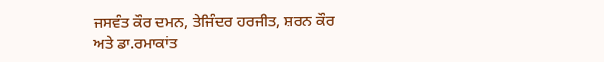ਜਸਵੰਤ ਕੌਰ ਦਮਨ, ਤੇਜਿੰਦਰ ਹਰਜੀਤ, ਸ਼ਰਨ ਕੌਰ ਅਤੇ ਡਾ.ਰਮਾਕਾਂਤ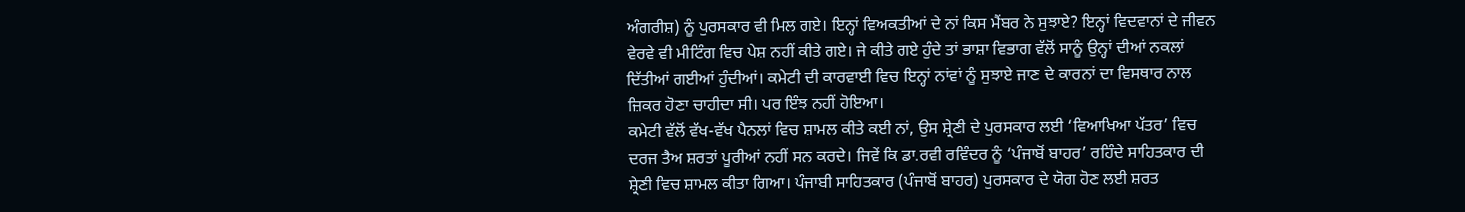ਅੰਗਰੀਸ਼) ਨੂੰ ਪੁਰਸਕਾਰ ਵੀ ਮਿਲ ਗਏ। ਇਨ੍ਹਾਂ ਵਿਅਕਤੀਆਂ ਦੇ ਨਾਂ ਕਿਸ ਮੈਂਬਰ ਨੇ ਸੁਝਾਏ? ਇਨ੍ਹਾਂ ਵਿਦਵਾਨਾਂ ਦੇ ਜੀਵਨ ਵੇਰਵੇ ਵੀ ਮੀਟਿੰਗ ਵਿਚ ਪੇਸ਼ ਨਹੀਂ ਕੀਤੇ ਗਏ। ਜੇ ਕੀਤੇ ਗਏ ਹੁੰਦੇ ਤਾਂ ਭਾਸ਼ਾ ਵਿਭਾਗ ਵੱਲੋਂ ਸਾਨੂੰ ਉਨ੍ਹਾਂ ਦੀਆਂ ਨਕਲਾਂ ਦਿੱਤੀਆਂ ਗਈਆਂ ਹੁੰਦੀਆਂ। ਕਮੇਟੀ ਦੀ ਕਾਰਵਾਈ ਵਿਚ ਇਨ੍ਹਾਂ ਨਾਂਵਾਂ ਨੂੰ ਸੁਝਾਏ ਜਾਣ ਦੇ ਕਾਰਨਾਂ ਦਾ ਵਿਸਥਾਰ ਨਾਲ ਜ਼ਿਕਰ ਹੋਣਾ ਚਾਹੀਦਾ ਸੀ। ਪਰ ਇੰਝ ਨਹੀਂ ਹੋਇਆ।
ਕਮੇਟੀ ਵੱਲੋਂ ਵੱਖ-ਵੱਖ ਪੈਨਲਾਂ ਵਿਚ ਸ਼ਾਮਲ ਕੀਤੇ ਕਈ ਨਾਂ, ਉਸ ਸ਼੍ਰੇਣੀ ਦੇ ਪੁਰਸਕਾਰ ਲਈ ‘ਵਿਆਖਿਆ ਪੱਤਰ’ ਵਿਚ ਦਰਜ ਤੈਅ ਸ਼ਰਤਾਂ ਪੂਰੀਆਂ ਨਹੀਂ ਸਨ ਕਰਦੇ। ਜਿਵੇਂ ਕਿ ਡਾ.ਰਵੀ ਰਵਿੰਦਰ ਨੂੰ ‘ਪੰਜਾਬੋਂ ਬਾਹਰ’ ਰਹਿੰਦੇ ਸਾਹਿਤਕਾਰ ਦੀ ਸ਼੍ਰੇਣੀ ਵਿਚ ਸ਼ਾਮਲ ਕੀਤਾ ਗਿਆ। ਪੰਜਾਬੀ ਸਾਹਿਤਕਾਰ (ਪੰਜਾਬੋਂ ਬਾਹਰ) ਪੁਰਸਕਾਰ ਦੇ ਯੋਗ ਹੋਣ ਲਈ ਸ਼ਰਤ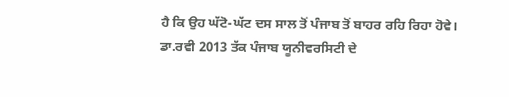ਹੈ ਕਿ ਉਹ ਘੱਟੋ-ਘੱਟ ਦਸ ਸਾਲ ਤੋਂ ਪੰਜਾਬ ਤੋਂ ਬਾਹਰ ਰਹਿ ਰਿਹਾ ਹੋਵੇ। ਡਾ.ਰਵੀ 2013 ਤੱਕ ਪੰਜਾਬ ਯੂਨੀਵਰਸਿਟੀ ਦੇ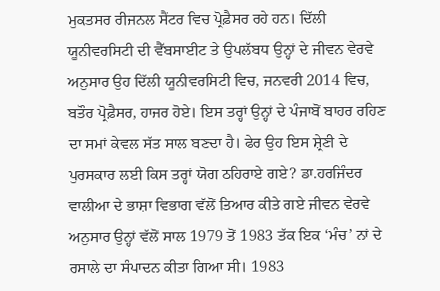ਮੁਕਤਸਰ ਰੀਜਨਲ ਸੈਂਟਰ ਵਿਚ ਪ੍ਰੋਫ਼ੈਸਰ ਰਹੇ ਹਨ। ਦਿੱਲੀ ਯੂਨੀਵਰਸਿਟੀ ਦੀ ਵੈੱਬਸਾਈਟ ਤੇ ਉਪਲੱਬਧ ਉਨ੍ਹਾਂ ਦੇ ਜੀਵਨ ਵੇਰਵੇ ਅਨੁਸਾਰ ਉਹ ਦਿੱਲੀ ਯੂਨੀਵਰਸਿਟੀ ਵਿਚ, ਜਨਵਰੀ 2014 ਵਿਚ, ਬਤੌਰ ਪ੍ਰੋਫ਼ੈਸਰ, ਹਾਜਰ ਹੋਏ। ਇਸ ਤਰ੍ਹਾਂ ਉਨ੍ਹਾਂ ਦੇ ਪੰਜਾਬੋਂ ਬਾਹਰ ਰਹਿਣ ਦਾ ਸਮਾਂ ਕੇਵਲ ਸੱਤ ਸਾਲ ਬਣਦਾ ਹੈ। ਫੇਰ ਉਹ ਇਸ ਸ਼੍ਰੇਣੀ ਦੇ ਪੁਰਸਕਾਰ ਲਈ ਕਿਸ ਤਰ੍ਹਾਂ ਯੋਗ ਠਹਿਰਾਏ ਗਏ? ਡਾ.ਹਰਜਿੰਦਰ ਵਾਲੀਆ ਦੇ ਭਾਸ਼ਾ ਵਿਭਾਗ ਵੱਲੋਂ ਤਿਆਰ ਕੀਤੇ ਗਏ ਜੀਵਨ ਵੇਰਵੇ ਅਨੁਸਾਰ ਉਨ੍ਹਾਂ ਵੱਲੋਂ ਸਾਲ 1979 ਤੋਂ 1983 ਤੱਕ ਇਕ ‘ਮੰਚ’ ਨਾਂ ਦੇ ਰਸਾਲੇ ਦਾ ਸੰਪਾਦਨ ਕੀਤਾ ਗਿਆ ਸੀ। 1983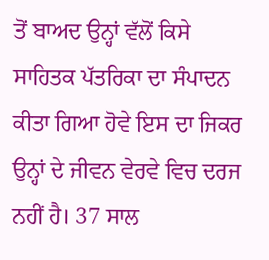ਤੋਂ ਬਾਅਦ ਉਨ੍ਹਾਂ ਵੱਲੋਂ ਕਿਸੇ ਸਾਹਿਤਕ ਪੱਤਰਿਕਾ ਦਾ ਸੰਪਾਦਨ ਕੀਤਾ ਗਿਆ ਹੋਵੇ ਇਸ ਦਾ ਜਿਕਰ ਉਨ੍ਹਾਂ ਦੇ ਜੀਵਨ ਵੇਰਵੇ ਵਿਚ ਦਰਜ ਨਹੀਂ ਹੈ। 37 ਸਾਲ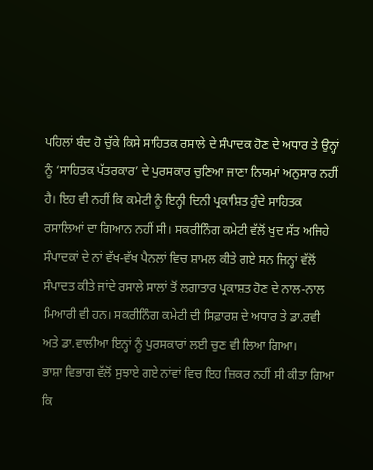ਪਹਿਲਾਂ ਬੰਦ ਹੋ ਚੁੱਕੇ ਕਿਸੇ ਸਾਹਿਤਕ ਰਸਾਲੇ ਦੇ ਸੰਪਾਦਕ ਹੋਣ ਦੇ ਅਧਾਰ ਤੇ ਉਨ੍ਹਾਂ ਨੂੰ ‘ਸਾਹਿਤਕ ਪੱਤਰਕਾਰ’ ਦੇ ਪੁਰਸਕਾਰ ਚੁਣਿਆ ਜਾਣਾ ਨਿਯਮਾਂ ਅਨੁਸਾਰ ਨਹੀਂ ਹੈ। ਇਹ ਵੀ ਨਹੀਂ ਕਿ ਕਮੇਟੀ ਨੂੰ ਇਨ੍ਹੀ ਦਿਨੀ ਪ੍ਰਕਾਸ਼ਿਤ ਹੁੰਦੇ ਸਾਹਿਤਕ ਰਸਾਲਿਆਂ ਦਾ ਗਿਆਨ ਨਹੀਂ ਸੀ। ਸਕਰੀਨਿੰਗ ਕਮੇਟੀ ਵੱਲੋਂ ਖੁਦ ਸੱਤ ਅਜਿਹੇ ਸੰਪਾਦਕਾਂ ਦੇ ਨਾਂ ਵੱਖ-ਵੱਖ ਪੈਨਲਾਂ ਵਿਚ ਸ਼ਾਮਲ ਕੀਤੇ ਗਏ ਸਨ ਜਿਨ੍ਹਾਂ ਵੱਲੋਂ ਸੰਪਾਦਤ ਕੀਤੇ ਜਾਂਦੇ ਰਸਾਲੇ ਸਾਲਾਂ ਤੋਂ ਲਗਾਤਾਰ ਪ੍ਰਕਾਸ਼ਤ ਹੋਣ ਦੇ ਨਾਲ-ਨਾਲ ਮਿਆਰੀ ਵੀ ਹਨ। ਸਕਰੀਨਿੰਗ ਕਮੇਟੀ ਦੀ ਸਿਫ਼ਾਰਸ਼ ਦੇ ਅਧਾਰ ਤੇ ਡਾ.ਰਵੀ ਅਤੇ ਡਾ.ਵਾਲੀਆ ਇਨ੍ਹਾਂ ਨੂੰ ਪੁਰਸਕਾਰਾਂ ਲਈ ਚੁਣ ਵੀ ਲਿਆ ਗਿਆ।
ਭਾਸ਼ਾ ਵਿਭਾਗ ਵੱਲੋਂ ਸੁਝਾਏ ਗਏ ਨਾਂਵਾਂ ਵਿਚ ਇਹ ਜ਼ਿਕਰ ਨਹੀਂ ਸੀ ਕੀਤਾ ਗਿਆ ਕਿ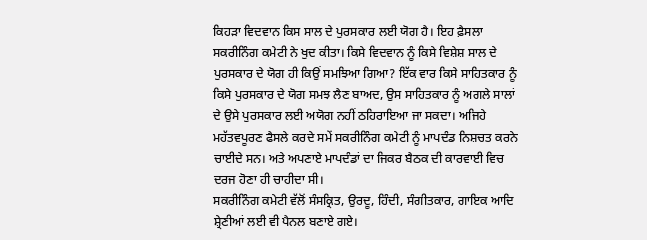ਕਿਹੜਾ ਵਿਦਵਾਨ ਕਿਸ ਸਾਲ ਦੇ ਪੁਰਸਕਾਰ ਲਈ ਯੋਗ ਹੈ। ਇਹ ਫ਼ੈਸਲਾ ਸਕਰੀਨਿੰਗ ਕਮੇਟੀ ਨੇ ਖੁਦ ਕੀਤਾ। ਕਿਸੇ ਵਿਦਵਾਨ ਨੂੰ ਕਿਸੇ ਵਿਸ਼ੇਸ਼ ਸਾਲ ਦੇ ਪੁਰਸਕਾਰ ਦੇ ਯੋਗ ਹੀ ਕਿਉਂ ਸਮਝਿਆ ਗਿਆ? ਇੱਕ ਵਾਰ ਕਿਸੇ ਸਾਹਿਤਕਾਰ ਨੂੰ ਕਿਸੇ ਪੁਰਸਕਾਰ ਦੇ ਯੋਗ ਸਮਝ ਲੈਣ ਬਾਅਦ, ਉਸ ਸਾਹਿਤਕਾਰ ਨੂੰ ਅਗਲੇ ਸਾਲਾਂ ਦੇ ਉਸੇ ਪੁਰਸਕਾਰ ਲਈ ਅਯੋਗ ਨਹੀਂ ਠਹਿਰਾਇਆ ਜਾ ਸਕਦਾ। ਅਜਿਹੇ ਮਹੱਤਵਪੂਰਣ ਫੈਸਲੇ ਕਰਦੇ ਸਮੇਂ ਸਕਰੀਨਿੰਗ ਕਮੇਟੀ ਨੂੰ ਮਾਪਦੰਡ ਨਿਸ਼ਚਤ ਕਰਨੇ ਚਾਈਦੇ ਸਨ। ਅਤੇ ਅਪਣਾਏ ਮਾਪਦੰਡਾਂ ਦਾ ਜਿਕਰ ਬੈਠਕ ਦੀ ਕਾਰਵਾਈ ਵਿਚ ਦਰਜ ਹੋਣਾ ਹੀ ਚਾਹੀਦਾ ਸੀ।
ਸਕਰੀਨਿੰਗ ਕਮੇਟੀ ਵੱਲੋਂ ਸੰਸਕ੍ਰਿਤ, ਉਰਦੂ, ਹਿੰਦੀ, ਸੰਗੀਤਕਾਰ, ਗਾਇਕ ਆਦਿ ਸ਼੍ਰੇਣੀਆਂ ਲਈ ਵੀ ਪੈਨਲ ਬਣਾਏ ਗਏ।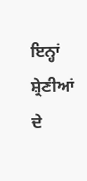ਇਨ੍ਹਾਂ ਸ਼੍ਰੇਣੀਆਂ ਦੇ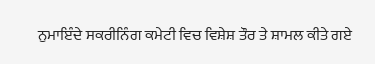ਨੁਮਾਇੰਦੇ ਸਕਰੀਨਿੰਗ ਕਮੇਟੀ ਵਿਚ ਵਿਸ਼ੇਸ਼ ਤੌਰ ਤੇ ਸ਼ਾਮਲ ਕੀਤੇ ਗਏ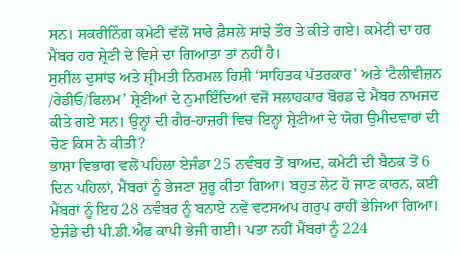ਸਨ। ਸਕਰੀਨਿੰਗ ਕਮੇਟੀ ਵੱਲੋਂ ਸਾਰੇ ਫ਼ੈਸਲੇ ਸਾਂਝੇ ਤੌਰ ਤੇ ਕੀਤੇ ਗਏ। ਕਮੇਟੀ ਦਾ ਹਰ ਮੈਂਬਰ ਹਰ ਸ਼੍ਰੇਣੀ ਦੇ ਵਿਸ਼ੇ ਦਾ ਗਿਆਤਾ ਤਾਂ ਨਹੀਂ ਹੈ।
ਸੁਸ਼ੀਲ ਦੁਸਾਂਝ ਅਤੇ ਸ਼੍ਰੀਮਤੀ ਨਿਰਮਲ ਰਿਸ਼ੀ ‘ਸਾਹਿਤਕ ਪੱਤਰਕਾਰ’ ਅਤੇ ‘ਟੈਲੀਵੀਜ਼ਨ /ਰੇਡੀਓ/ਫਿਲਮ’ ਸ਼੍ਰੇਣੀਆਂ ਦੇ ਨੁਮਾਇੰਦਿਆਂ ਵਜੋਂ ਸਲਾਹਕਾਰ ਬੋਰਡ ਦੇ ਮੈਂਬਰ ਨਾਮਜਦ ਕੀਤੇ ਗਏ ਸਨ। ਉਨ੍ਹਾਂ ਦੀ ਗੈਰ-ਹਾਜ਼ਰੀ ਵਿਚ ਇਨ੍ਹਾਂ ਸ਼੍ਰੇਣੀਆਂ ਦੇ ਯੋਗ ਉਮੀਦਵਾਰਾਂ ਦੀ ਚੋਣ ਕਿਸ ਨੇ ਕੀਤੀ?
ਭਾਸ਼ਾ ਵਿਭਾਗ ਵਲੋਂ ਪਹਿਲਾ ਏਜੰਡਾ 25 ਨਵੰਬਰ ਤੋਂ ਬਾਅਦ, ਕਮੇਟੀ ਦੀ ਬੈਠਕ ਤੋਂ 6 ਦਿਨ ਪਹਿਲਾਂ, ਮੈਂਬਰਾਂ ਨੂੰ ਭੇਜਣਾ ਸ਼ੁਰੂ ਕੀਤਾ ਗਿਆ। ਬਹੁਤ ਲੇਟ ਹੋ ਜਾਣ ਕਾਰਨ, ਕਈ ਮੈਂਬਰਾਂ ਨੂੰ ਇਹ 28 ਨਵੰਬਰ ਨੂੰ ਬਨਾਏ ਨਵੇਂ ਵਟਸਅਪ ਗਰੁਪ ਰਾਹੀਂ ਭੇਜਿਆ ਗਿਆ। ਏਜੰਡੇ ਦੀ ਪੀ.ਡੀ.ਐਫ ਕਾਪੀ ਭੇਜੀ ਗਈ। ਪਤਾ ਨਹੀਂ ਮੈਂਬਰਾਂ ਨੂੰ 224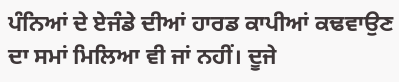ਪੰਨਿਆਂ ਦੇ ਏਜੰਡੇ ਦੀਆਂ ਹਾਰਡ ਕਾਪੀਆਂ ਕਢਵਾਉਣ ਦਾ ਸਮਾਂ ਮਿਲਿਆ ਵੀ ਜਾਂ ਨਹੀਂ। ਦੂਜੇ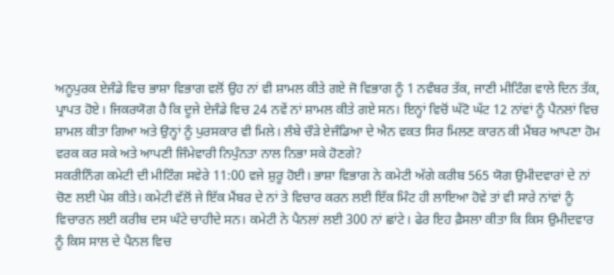ਅਨੂਪੁਰਕ ਏਜੰਡੇ ਵਿਚ ਭਾਸ਼ਾ ਵਿਭਾਗ ਵਲੋਂ ਉਹ ਨਾਂ ਵੀ ਸ਼ਾਮਲ ਕੀਤੇ ਗਏ ਜੋ ਵਿਭਾਗ ਨੂੰ 1 ਨਵੰਬਰ ਤੱਕ, ਜਾਣੀ ਮੀਟਿੰਗ ਵਾਲੇ ਦਿਨ ਤੱਕ, ਪ੍ਰਾਪਤ ਹੋਏ। ਜਿਕਰਯੋਗ ਹੈ ਕਿ ਦੂਜੇ ਏਜੰਡੇ ਵਿਚ 24 ਨਵੇਂ ਨਾਂ ਸ਼ਾਮਲ ਕੀਤੇ ਗਏ ਸਨ। ਇਨ੍ਹਾਂ ਵਿਚੋਂ ਘੱਟੋ ਘੱਟ 12 ਨਾਂਵਾਂ ਨੂੰ ਪੈਨਲਾਂ ਵਿਚ ਸ਼ਾਮਲ ਕੀਤਾ ਗਿਆ ਅਤੇ ਉਨ੍ਹਾਂ ਨੂੰ ਪੁਰਸਕਾਰ ਵੀ ਮਿਲੇ। ਲੰਬੇ ਚੌੜੇ ਏਜੰਡਿਆ ਦੇ ਐਨ ਵਕਤ ਸਿਰ ਮਿਲਣ ਕਾਰਨ ਕੀ ਮੈਂਬਰ ਆਪਣਾ ਹੋਮ ਵਰਕ ਕਰ ਸਕੇ ਅਤੇ ਆਪਣੀ ਜਿੰਮੇਵਾਰੀ ਨਿਪੁੰਨਤਾ ਨਾਲ ਨਿਭਾ ਸਕੇ ਹੋਣਗੇ?
ਸਕਰੀਨਿੰਗ ਕਮੇਟੀ ਦੀ ਮੀਟਿੰਗ ਸਵੇਰੇ 11:00 ਵਜੇ ਸ਼ੁਰੂ ਹੋਈ। ਭਾਸ਼ਾ ਵਿਭਾਗ ਨੇ ਕਮੇਟੀ ਅੱਗੇ ਕਰੀਬ 565 ਯੋਗ ਉਮੀਦਵਾਰਾਂ ਦੇ ਨਾਂ ਚੋਣ ਲਈ ਪੇਸ਼ ਕੀਤੇ। ਕਮੇਟੀ ਵੱਲੋਂ ਜੇ ਇੱਕ ਮੈਂਬਰ ਦੇ ਨਾਂ ਤੇ ਵਿਚਾਰ ਕਰਨ ਲਈ ਇੱਕ ਮਿੰਟ ਹੀ ਲਾਇਆ ਹੋਵੇ ਤਾਂ ਵੀ ਸਾਰੇ ਨਾਂਵਾਂ ਨੂੰ ਵਿਚਾਰਨ ਲਈ ਕਰੀਬ ਦਸ ਘੰਟੇ ਚਾਹੀਦੇ ਸਨ। ਕਮੇਟੀ ਨੇ ਪੈਨਲਾਂ ਲਈ 300 ਨਾਂ ਛਾਂਟੇ। ਫੇਰ ਇਹ ਫ਼ੈਸਲਾ ਕੀਤਾ ਕਿ ਕਿਸ ਉਮੀਦਵਾਰ ਨੂੰ ਕਿਸ ਸਾਲ ਦੇ ਪੈਨਲ ਵਿਚ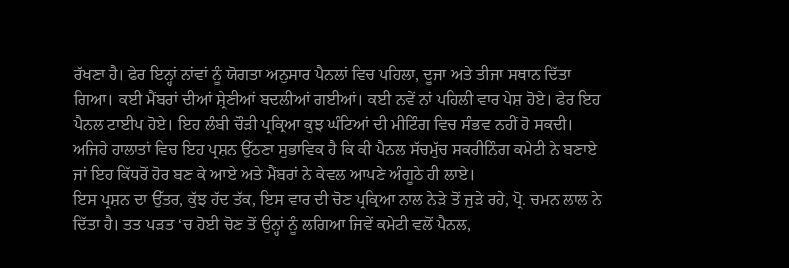ਰੱਖਣਾ ਹੈ। ਫੇਰ ਇਨ੍ਹਾਂ ਨਾਂਵਾਂ ਨੂੰ ਯੋਗਤਾ ਅਨੁਸਾਰ ਪੈਨਲਾਂ ਵਿਚ ਪਹਿਲਾ, ਦੂਜਾ ਅਤੇ ਤੀਜਾ ਸਥਾਨ ਦਿੱਤਾ ਗਿਆ। ਕਈ ਮੈਂਬਰਾਂ ਦੀਆਂ ਸ਼੍ਰੇਣੀਆਂ ਬਦਲੀਆਂ ਗਈਆਂ। ਕਈ ਨਵੇਂ ਨਾਂ ਪਹਿਲੀ ਵਾਰ ਪੇਸ਼ ਹੋਏ। ਫੇਰ ਇਹ ਪੈਨਲ ਟਾਈਪ ਹੋਏ। ਇਹ ਲੰਬੀ ਚੌੜੀ ਪ੍ਰਕ੍ਰਿਆ ਕੁਝ ਘੰਟਿਆਂ ਦੀ ਮੀਟਿੰਗ ਵਿਚ ਸੰਭਵ ਨਹੀਂ ਹੋ ਸਕਦੀ।
ਅਜਿਹੇ ਹਾਲਾਤਾਂ ਵਿਚ ਇਹ ਪ੍ਰਸ਼ਨ ਉੱਠਣਾ ਸੁਭਾਵਿਕ ਹੈ ਕਿ ਕੀ ਪੈਨਲ ਸੱਚਮੁੱਚ ਸਕਰੀਨਿੰਗ ਕਮੇਟੀ ਨੇ ਬਣਾਏ ਜਾਂ ਇਹ ਕਿੱਧਰੋਂ ਹੋਰ ਬਣ ਕੇ ਆਏ ਅਤੇ ਮੈਂਬਰਾਂ ਨੇ ਕੇਵਲ ਆਪਣੇ ਅੰਗੂਠੇ ਹੀ ਲਾਏ।
ਇਸ ਪ੍ਰਸ਼ਨ ਦਾ ਉੱਤਰ, ਕੁੱਝ ਹੱਦ ਤੱਕ, ਇਸ ਵਾਰ ਦੀ ਚੋਣ ਪ੍ਰਕ੍ਰਿਆ ਨਾਲ ਨੇੜੇ ਤੋਂ ਜੁੜੇ ਰਹੇ, ਪ੍ਰੋ. ਚਮਨ ਲਾਲ ਨੇ ਦਿੱਤਾ ਹੈ। ਤਤ ਪੜਤ ‘ਚ ਹੋਈ ਚੋਣ ਤੋਂ ਉਨ੍ਹਾਂ ਨੂੰ ਲਗਿਆ ਜਿਵੇਂ ਕਮੇਟੀ ਵਲੋਂ ਪੈਨਲ,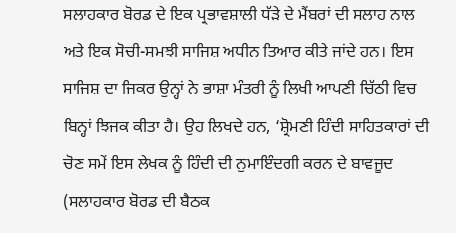ਸਲਾਹਕਾਰ ਬੋਰਡ ਦੇ ਇਕ ਪ੍ਰਭਾਵਸ਼ਾਲੀ ਧੱੜੇ ਦੇ ਮੈਂਬਰਾਂ ਦੀ ਸਲਾਹ ਨਾਲ ਅਤੇ ਇਕ ਸੋਚੀ-ਸਮਝੀ ਸਾਜਿਸ਼ ਅਧੀਨ ਤਿਆਰ ਕੀਤੇ ਜਾਂਦੇ ਹਨ। ਇਸ ਸਾਜਿਸ਼ ਦਾ ਜਿਕਰ ਉਨ੍ਹਾਂ ਨੇ ਭਾਸ਼ਾ ਮੰਤਰੀ ਨੂੰ ਲਿਖੀ ਆਪਣੀ ਚਿੱਠੀ ਵਿਚ ਬਿਨ੍ਹਾਂ ਝਿਜਕ ਕੀਤਾ ਹੈ। ਉਹ ਲਿਖਦੇ ਹਨ, ‘ਸ਼੍ਰੋਮਣੀ ਹਿੰਦੀ ਸਾਹਿਤਕਾਰਾਂ ਦੀ ਚੋਣ ਸਮੇਂ ਇਸ ਲੇਖਕ ਨੂੰ ਹਿੰਦੀ ਦੀ ਨੁਮਾਇੰਦਗੀ ਕਰਨ ਦੇ ਬਾਵਜੂਦ (ਸਲਾਹਕਾਰ ਬੋਰਡ ਦੀ ਬੈਠਕ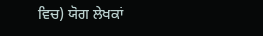ਵਿਚ) ਯੋਗ ਲੇਖਕਾਂ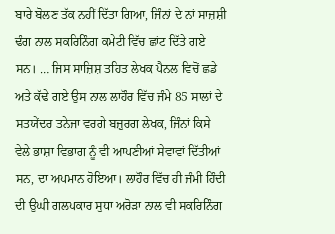ਬਾਰੇ ਬੋਲਣ ਤੱਕ ਨਹੀਂ ਦਿੱਤਾ ਗਿਆ, ਜਿੰਨਾਂ ਦੇ ਨਾਂ ਸਾਜ਼ਸ਼ੀ ਢੰਗ ਨਾਲ ਸਕਰਿਨਿੰਗ ਕਮੇਟੀ ਵਿੱਚ ਛਾਂਟ ਦਿੱਤੇ ਗਏ ਸਨ। … ਜਿਸ ਸਾਜ਼ਿਸ਼ ਤਹਿਤ ਲੇਖਕ ਪੈਨਲ ਵਿਚੋਂ ਛਡੇ ਅਤੇ ਕੱਢੇ ਗਏ ਉਸ ਨਾਲ ਲਾਹੌਰ ਵਿੱਚ ਜੰਮੇ 85 ਸਾਲਾਂ ਦੇ ਸਤਯੇਂਦਰ ਤਨੇਜਾ ਵਰਗੇ ਬਜ਼ੁਰਗ ਲੇਖਕ, ਜਿੰਨਾਂ ਕਿਸੇ ਵੇਲੇ ਭਾਸ਼ਾ ਵਿਭਾਗ ਨੂੰ ਵੀ ਆਪਣੀਆਂ ਸੇਵਾਵਾਂ ਦਿੱਤੀਆਂ ਸਨ, ਦਾ ਅਪਮਾਨ ਹੋਇਆ। ਲਾਹੌਰ ਵਿੱਚ ਹੀ ਜੰਮੀ ਹਿੰਦੀ ਦੀ ਉਘੀ ਗਲਪਕਾਰ ਸੁਧਾ ਅਰੋੜਾ ਨਾਲ ਵੀ ਸਕਰਿਨਿੰਗ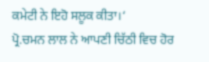ਕਮੇਟੀ ਨੇ ਇਹੋ ਸਲੂਕ ਕੀਤਾ।‘
ਪ੍ਰੋ.ਚਮਨ ਲਾਲ ਨੇ ਆਪਣੀ ਚਿੱਠੀ ਵਿਚ ਹੋਰ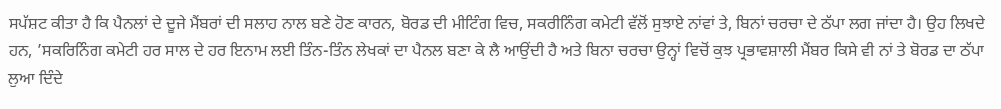ਸਪੱਸ਼ਟ ਕੀਤਾ ਹੈ ਕਿ ਪੈਨਲਾਂ ਦੇ ਦੂਜੇ ਮੈਂਬਰਾਂ ਦੀ ਸਲਾਹ ਨਾਲ ਬਣੇ ਹੋਣ ਕਾਰਨ, ਬੋਰਡ ਦੀ ਮੀਟਿੰਗ ਵਿਚ, ਸਕਰੀਨਿੰਗ ਕਮੇਟੀ ਵੱਲੋਂ ਸੁਝਾਏ ਨਾਂਵਾਂ ਤੇ, ਬਿਨਾਂ ਚਰਚਾ ਦੇ ਠੱਪਾ ਲਗ ਜਾਂਦਾ ਹੈ। ਉਹ ਲਿਖਦੇ ਹਨ, ’ਸਕਰਿਨਿੰਗ ਕਮੇਟੀ ਹਰ ਸਾਲ ਦੇ ਹਰ ਇਨਾਮ ਲਈ ਤਿੰਨ-ਤਿੰਨ ਲੇਖਕਾਂ ਦਾ ਪੈਨਲ ਬਣਾ ਕੇ ਲੈ ਆਉਂਦੀ ਹੈ ਅਤੇ ਬਿਨਾ ਚਰਚਾ ਉਨ੍ਹਾਂ ਵਿਚੋਂ ਕੁਝ ਪ੍ਰਭਾਵਸ਼ਾਲੀ ਮੈਂਬਰ ਕਿਸੇ ਵੀ ਨਾਂ ਤੇ ਬੋਰਡ ਦਾ ਠੱਪਾ ਲੁਆ ਦਿੰਦੇ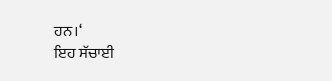ਹਨ।‘
ਇਹ ਸੱਚਾਈ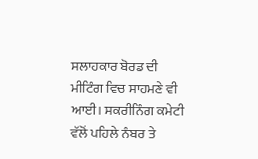ਸਲਾਹਕਾਰ ਬੋਰਡ ਦੀ ਮੀਟਿੰਗ ਵਿਚ ਸਾਹਮਣੇ ਵੀ ਆਈ। ਸਕਰੀਨਿੰਗ ਕਮੇਟੀ ਵੱਲੋਂ ਪਹਿਲੇ ਨੰਬਰ ਤੇ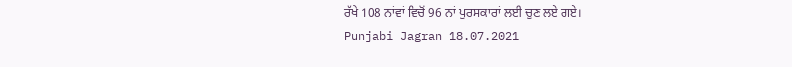ਰੱਖੇ 108 ਨਾਂਵਾਂ ਵਿਚੋਂ 96 ਨਾਂ ਪੁਰਸਕਾਰਾਂ ਲਈ ਚੁਣ ਲਏ ਗਏ।
Punjabi Jagran 18.07.2021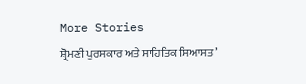More Stories
ਸ਼੍ਰੋਮਣੀ ਪੁਰਸਕਾਰ ਅਤੇ ਸਾਹਿਤਿਕ ਸਿਆਸਤ’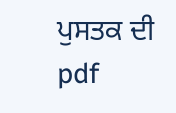ਪੁਸਤਕ ਦੀ pdf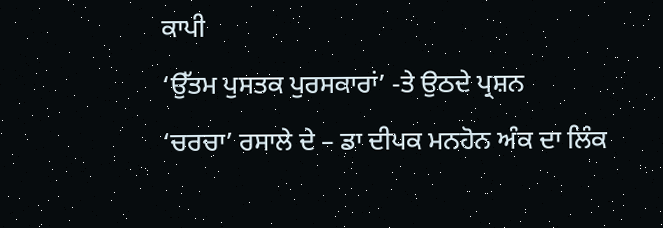ਕਾਪੀ
‘ਉੱਤਮ ਪੁਸਤਕ ਪੁਰਸਕਾਰਾਂ’ -ਤੇ ਉਠਦੇ ਪ੍ਰਸ਼ਨ
‘ਚਰਚਾ’ ਰਸਾਲੇ ਦੇ – ਡਾ ਦੀਪਕ ਮਨਹੋਨ ਅੰਕ ਦਾ ਲਿੰਕ